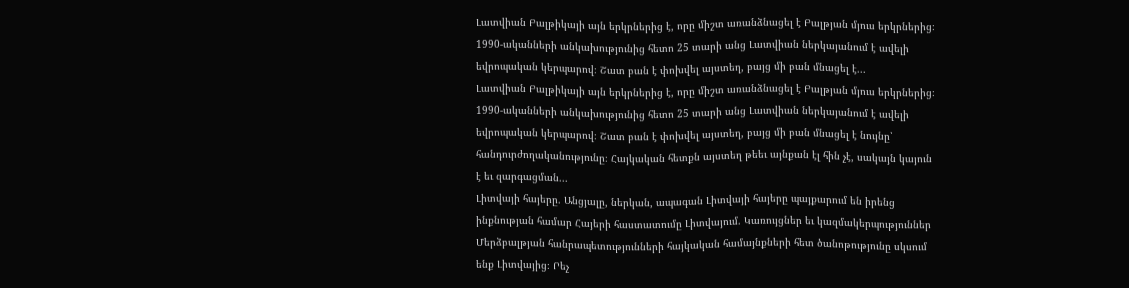Լատվիան Բալթիկայի այն երկրներից է, որը միշտ առանձնացել է Բալթյան մյուս երկրներից։ 1990-ականների անկախությունից հետո 25 տարի անց Լատվիան ներկայանում է ավելի եվրոպական կերպարով։ Շատ բան է փոխվել այստեղ, բայց մի բան մնացել է...
Լատվիան Բալթիկայի այն երկրներից է, որը միշտ առանձնացել է Բալթյան մյուս երկրներից։ 1990-ականների անկախությունից հետո 25 տարի անց Լատվիան ներկայանում է ավելի եվրոպական կերպարով։ Շատ բան է փոխվել այստեղ, բայց մի բան մնացել է նույնը՝ հանդուրժողականությունը։ Հայկական հետքն այստեղ թեեւ այնքան էլ հին չէ, սակայն կայուն է եւ զարգացման...
Լիտվայի հայերը. Անցյալը, ներկան, ապագան Լիտվայի հայերը պայքարում են իրենց ինքնության համար Հայերի հաստատումը Լիտվայում. Կառույցներ եւ կազմակերպություններ Մերձբալթյան հանրապետությունների հայկական համայնքների հետ ծանոթությունը սկսում ենք Լիտվայից։ Րեչ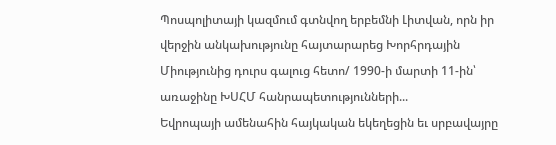Պոսպոլիտայի կազմում գտնվող երբեմնի Լիտվան, որն իր վերջին անկախությունը հայտարարեց Խորհրդային Միությունից դուրս գալուց հետո/ 1990-ի մարտի 11-ին՝ առաջինը ԽՍՀՄ հանրապետությունների...
Եվրոպայի ամենահին հայկական եկեղեցին եւ սրբավայրը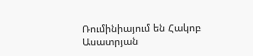Ռումինիայում են Հակոբ Ասատրյան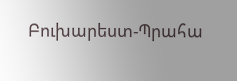Բուխարեստ-Պրահա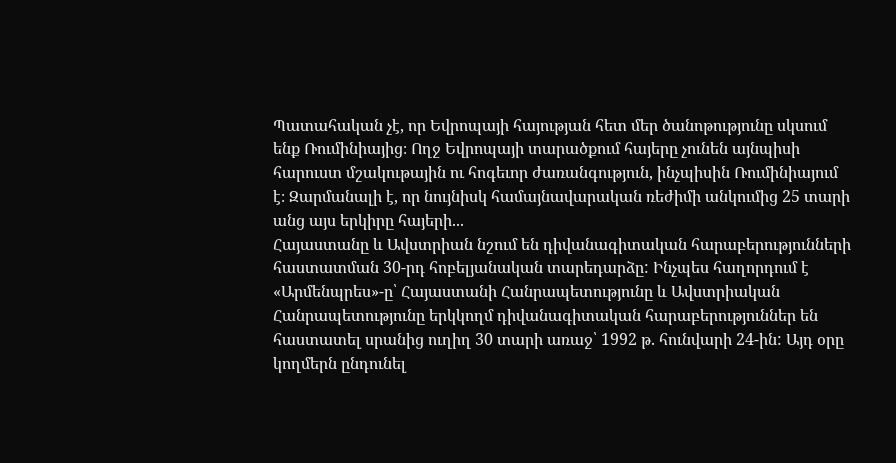Պատահական չէ, որ Եվրոպայի հայության հետ մեր ծանոթությունը սկսում ենք Ռումինիայից։ Ողջ Եվրոպայի տարածքում հայերը չունեն այնպիսի հարուստ մշակութային ու հոգեւոր ժառանգություն, ինչպիսին Ռումինիայում է։ Զարմանալի է, որ նույնիսկ համայնավարական ռեժիմի անկումից 25 տարի անց այս երկիրը հայերի...
Հայաստանը և Ավստրիան նշում են դիվանագիտական հարաբերությունների հաստատման 30-րդ հոբելյանական տարեդարձը: Ինչպես հաղորդում է «Արմենպրես»-ը՝ Հայաստանի Հանրապետությունը և Ավստրիական Հանրապետությունը երկկողմ դիվանագիտական հարաբերություններ են հաստատել սրանից ուղիղ 30 տարի առաջ՝ 1992 թ. հունվարի 24-ին: Այդ օրը կողմերն ընդունել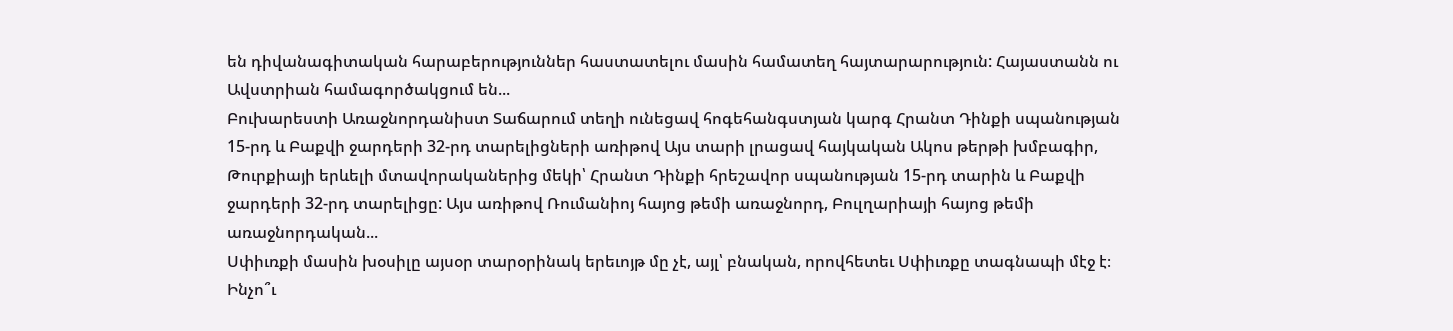են դիվանագիտական հարաբերություններ հաստատելու մասին համատեղ հայտարարություն: Հայաստանն ու Ավստրիան համագործակցում են...
Բուխարեստի Առաջնորդանիստ Տաճարում տեղի ունեցավ հոգեհանգստյան կարգ Հրանտ Դինքի սպանության 15-րդ և Բաքվի ջարդերի 32-րդ տարելիցների առիթով Այս տարի լրացավ հայկական Ակոս թերթի խմբագիր, Թուրքիայի երևելի մտավորականերից մեկի՝ Հրանտ Դինքի հրեշավոր սպանության 15-րդ տարին և Բաքվի ջարդերի 32-րդ տարելիցը: Այս առիթով Ռումանիոյ հայոց թեմի առաջնորդ, Բուլղարիայի հայոց թեմի առաջնորդական...
Սփիւռքի մասին խօսիլը այսօր տարօրինակ երեւոյթ մը չէ, այլ՝ բնական, որովհետեւ Սփիւռքը տագնապի մէջ է։ Ինչո՞ւ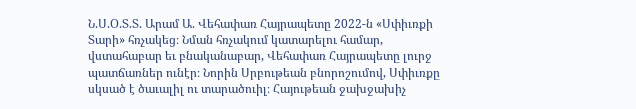Ն.Ս.Օ.Տ.Տ. Արամ Ա. Վեհափառ Հայրապետը 2022-ն «Սփիւռքի Տարի» հռչակեց։ Նման հռչակում կատարելու համար, վստահաբար եւ բնականաբար, Վեհափառ Հայրապետը լուրջ պատճառներ ունէր։ Նորին Սրբութեան բնորոշումով, Սփիւռքը սկսած է ծաւալիլ ու տարածուիլ։ Հայութեան ջախջախիչ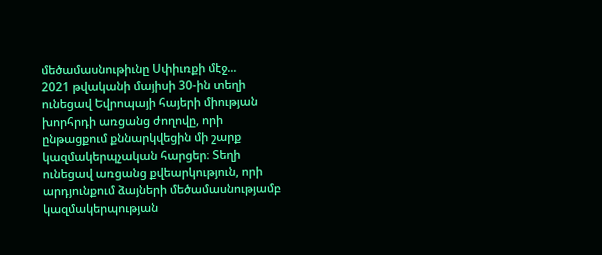մեծամասնութիւնը Սփիւռքի մէջ...
2021 թվականի մայիսի 30-ին տեղի ունեցավ Եվրոպայի հայերի միության խորհրդի առցանց ժողովը, որի ընթացքում քննարկվեցին մի շարք կազմակերպչական հարցեր։ Տեղի ունեցավ առցանց քվեարկություն, որի արդյունքում ձայների մեծամասնությամբ կազմակերպության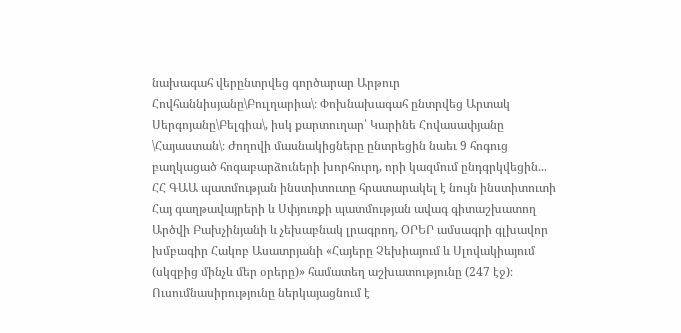նախագահ վերընտրվեց գործարար Արթուր Հովհաննիսյանը\Բուլղարիա\։ Փոխնախագահ ընտրվեց Արտակ Սերգոյանը\Բելգիա\, իսկ քարտուղար՝ Կարինե Հովասափյանը \Հայաստան\։ Ժողովի մասնակիցները ընտրեցին նաեւ 9 հոգուց բաղկացած հոգաբարձուների խորհուրդ, որի կազմում ընդգրկվեցին...
ՀՀ ԳԱԱ պատմության ինստիտուտը հրատարակել է նույն ինստիտուտի Հայ գաղթավայրերի և Սփյուռքի պատմության ավագ գիտաշխատող Արծվի Բախչինյանի և չեխաբնակ լրագրող, ՕՐԵՐ ամսագրի գլխավոր խմբագիր Հակոբ Ասատրյանի «Հայերը Չեխիայում և Սլովակիայում (սկզբից մինչև մեր օրերը)» համատեղ աշխատությունը (247 էջ)։ Ուսումնասիրությունը ներկայացնում է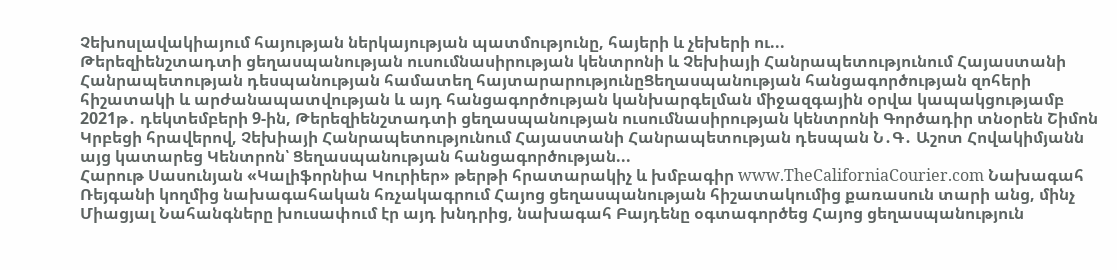Չեխոսլավակիայում հայության ներկայության պատմությունը, հայերի և չեխերի ու...
Թերեզիենշտադտի ցեղասպանության ուսումնասիրության կենտրոնի և Չեխիայի Հանրապետությունում Հայաստանի Հանրապետության դեսպանության համատեղ հայտարարությունըՑեղասպանության հանցագործության զոհերի հիշատակի և արժանապատվության և այդ հանցագործության կանխարգելման միջազգային օրվա կապակցությամբ 2021թ․ դեկտեմբերի 9-ին, Թերեզիենշտադտի ցեղասպանության ուսումնասիրության կենտրոնի Գործադիր տնօրեն Շիմոն Կրբեցի հրավերով, Չեխիայի Հանրապետությունում Հայաստանի Հանրապետության դեսպան Ն․Գ․ Աշոտ Հովակիմյանն այց կատարեց Կենտրոն՝ Ցեղասպանության հանցագործության...
Հարութ Սասունյան «Կալիֆորնիա Կուրիեր» թերթի հրատարակիչ և խմբագիր www.TheCaliforniaCourier.com Նախագահ Ռեյգանի կողմից նախագահական հռչակագրում Հայոց ցեղասպանության հիշատակումից քառասուն տարի անց, մինչ Միացյալ Նահանգները խուսափում էր այդ խնդրից, նախագահ Բայդենը օգտագործեց Հայոց ցեղասպանություն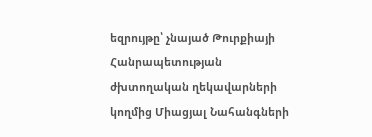եզրույթը՝ չնայած Թուրքիայի Հանրապետության ժխտողական ղեկավարների կողմից Միացյալ Նահանգների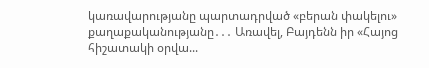կառավարությանը պարտադրված «բերան փակելու» քաղաքականությանը․․․ Առավել, Բայդենն իր «Հայոց հիշատակի օրվա...